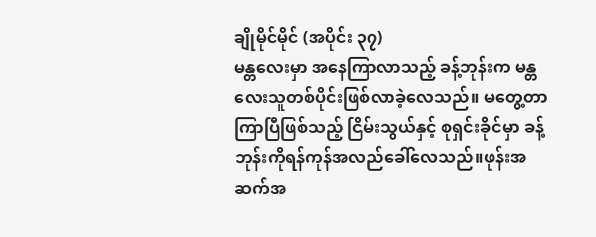ချိုမိုင်မိုင် (အပိုင်း ၃၇)
မန္တလေးမှာ အနေကြာလာသည့် ခန့်ဘုန်းက မန္တလေးသူတစ်ပိုင်းဖြစ်လာခဲ့လေသည်။ မတွေ့တာကြာပြီဖြစ်သည့် ငြိမ်းသွယ်နှင့် စုရှင်းခိုင်မှာ ခန့်ဘုန်းကိုရန်ကုန်အလည်ခေါ်လေသည်။ဖုန်းအဆက်အ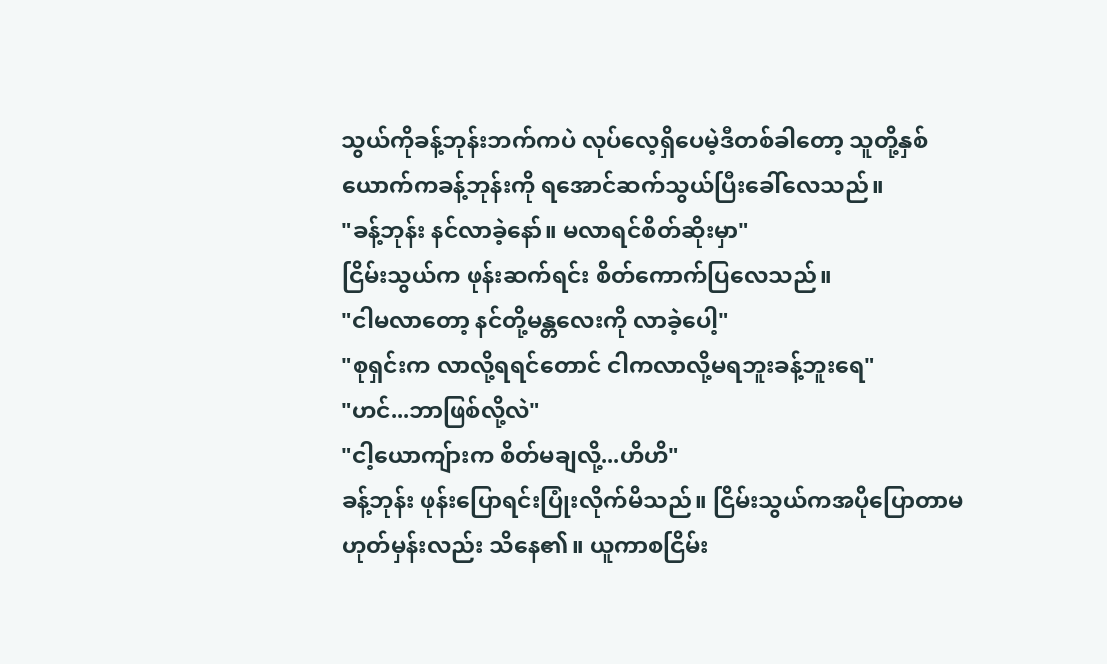သွယ်ကိုခန့်ဘုန်းဘက်ကပဲ လုပ်လေ့ရှိပေမဲ့ဒီတစ်ခါတော့ သူတို့နှစ်ယောက်ကခန့်ဘုန်းကို ရအောင်ဆက်သွယ်ပြီးခေါ်လေသည်။
"ခန့်ဘုန်း နင်လာခဲ့နော်။ မလာရင်စိတ်ဆိုးမှာ"
ငြိမ်းသွယ်က ဖုန်းဆက်ရင်း စိတ်ကောက်ပြလေသည်။
"ငါမလာတော့ နင်တို့မန္တလေးကို လာခဲ့ပေါ့"
"စုရှင်းက လာလို့ရရင်တောင် ငါကလာလို့မရဘူးခန့်ဘူးရေ"
"ဟင်...ဘာဖြစ်လို့လဲ"
"ငါ့ယောကျ်ားက စိတ်မချလို့...ဟိဟိ"
ခန့်ဘုန်း ဖုန်းပြောရင်းပြုံးလိုက်မိသည်။ ငြိမ်းသွယ်ကအပိုပြောတာမဟုတ်မှန်းလည်း သိနေ၏။ ယူကာစငြိမ်း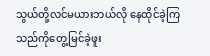သွယ်တို့လင်မယားဘယ်လို နေထိုင်ခဲ့ကြသည်ကိုတွေ့မြင်ခဲ့ဖူး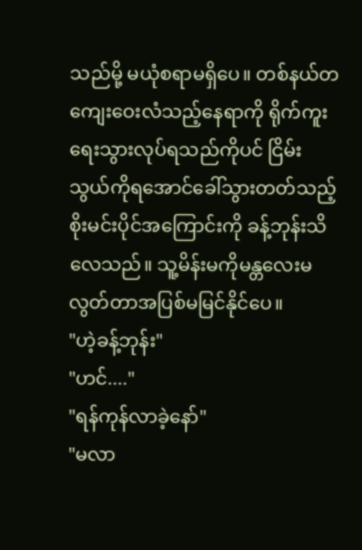သည်မို့ မယုံစရာမရှိပေ။ တစ်နယ်တကျေးဝေးလံသည့်နေရာကို ရိုက်ကူးရေးသွားလုပ်ရသည်ကိုပင် ငြိမ်းသွယ်ကိုရအောင်ခေါ်သွားတတ်သည့်စိုးမင်းပိုင်အကြောင်းကို ခန့်ဘုန်းသိလေသည်။ သူ့မိန်းမကိုမန္တလေးမလွတ်တာအပြစ်မမြင်နိုင်ပေ။
"ဟဲ့ခန့်ဘုန်း"
"ဟင်...."
"ရန်ကုန်လာခဲ့နော်"
"မလာ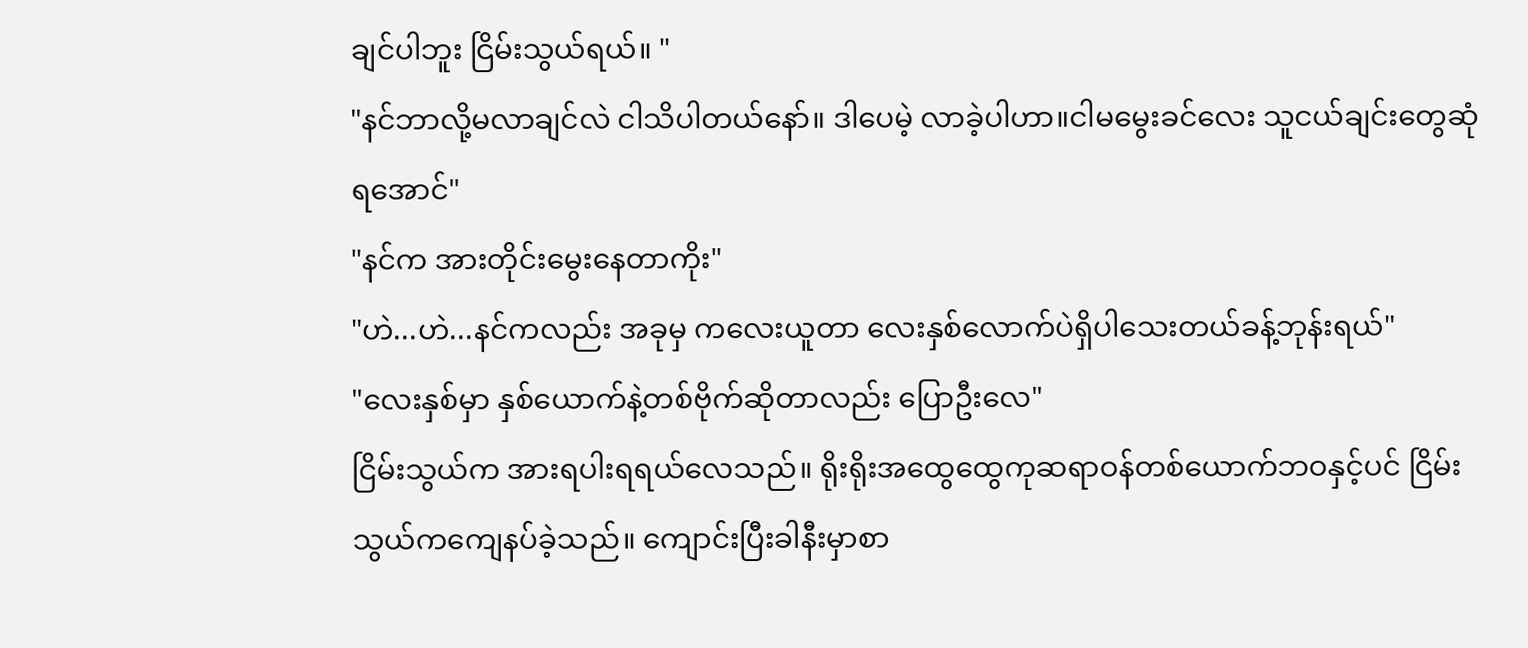ချင်ပါဘူး ငြိမ်းသွယ်ရယ်။ "
"နင်ဘာလို့မလာချင်လဲ ငါသိပါတယ်နော်။ ဒါပေမဲ့ လာခဲ့ပါဟာ။ငါမမွေးခင်လေး သူငယ်ချင်းတွေဆုံရအောင်"
"နင်က အားတိုင်းမွေးနေတာကိုး"
"ဟဲ...ဟဲ...နင်ကလည်း အခုမှ ကလေးယူတာ လေးနှစ်လောက်ပဲရှိပါသေးတယ်ခန့်ဘုန်းရယ်"
"လေးနှစ်မှာ နှစ်ယောက်နဲ့တစ်ဗိုက်ဆိုတာလည်း ပြောဦးလေ"
ငြိမ်းသွယ်က အားရပါးရရယ်လေသည်။ ရိုးရိုးအထွေထွေကုဆရာဝန်တစ်ယောက်ဘဝနှင့်ပင် ငြိမ်းသွယ်ကကျေနပ်ခဲ့သည်။ ကျောင်းပြီးခါနီးမှာစာ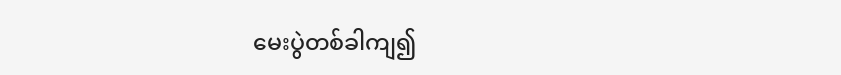မေးပွဲတစ်ခါကျ၍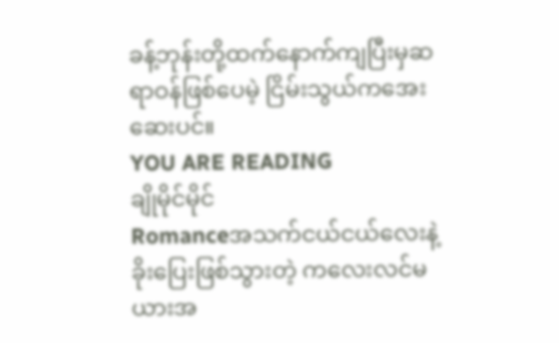ခန့်ဘုန်းတို့ထက်နောက်ကျပြီးမှဆရာဝန်ဖြစ်ပေမဲ့ ငြိမ်းသွယ်ကအေးဆေးပင်။
YOU ARE READING
ချိုမိုင်မိုင်
Romanceအသက်ငယ်ငယ်လေးနဲ့ ခိုးပြေးဖြစ်သွားတဲ့ ကလေးလင်မယားအ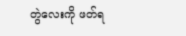တွဲလေးကို ဖတ်ရ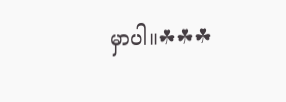မှာပါ။☘☘☘